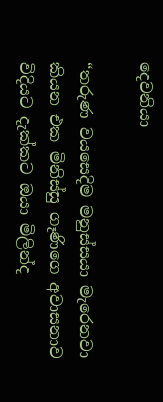දෙවනියා

“තරුණ වයසෙදිම මනුස්සයා මැරෙනවා කියන එක මිනිස්සු ගෑණිගෙ අවාසනාව විදියට දැක්කට ඔයා මිලින්ද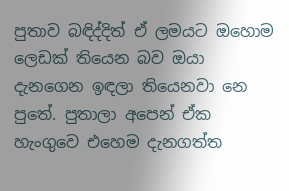පුතාව බඳිද්දිත් ඒ ලමයට ඔහොම ලෙඩක් තියෙන බව ඔයා දැනගෙන ඉඳලා තියෙනවා නෙ පුතේ. පුතාලා අපෙන් ඒක හැංගුවෙ එහෙම දැනගත්ත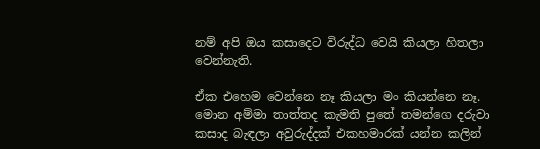නම් අපි ඔය කසාදෙට විරුද්ධ වෙයි කියලා හිතලා වෙන්නැති.

ඒක එහෙම වෙන්නෙ නෑ කියලා මං කියන්නෙ නෑ. මොන අම්මා තාත්තද කැමති පුතේ තමන්ගෙ දරුවා කසාද බැඳලා අවුරුද්දක් එකහමාරක් යන්න කලින්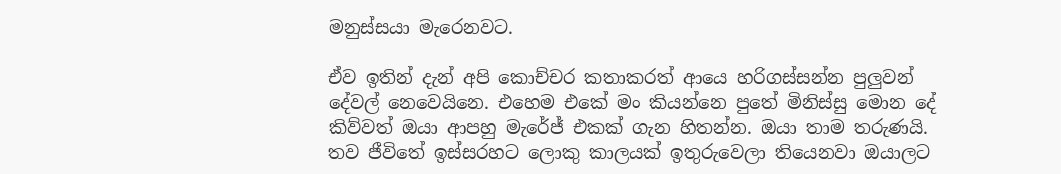මනුස්සයා මැරෙනවට.

ඒව ඉතින් දැන් අපි කොච්චර කතාකරත් ආයෙ හරිගස්සන්න පුලුවන් දේවල් නෙවෙයිනෙ. එහෙම එකේ මං කියන්නෙ පුතේ මිනිස්සු මොන දේ කිව්වත් ඔයා ආපහු මැරේජ් එකක් ගැන හිතන්න. ඔයා තාම තරුණයි. තව ජීවිතේ ඉස්සරහට ලොකු කාලයක් ඉතුරුවෙලා තියෙනවා ඔයාලට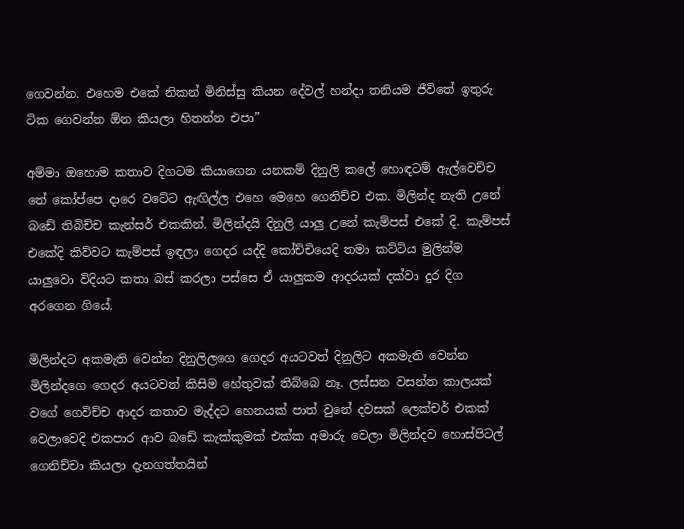ගෙවන්න. එහෙම එකේ නිකන් මිනිස්සු කියන දේවල් හන්දා තනියම ජීවිතේ ඉතුරු ටික ගෙවන්න ඕන කියලා හිතන්න එපා”

අම්මා ඔහොම කතාව දිගටම කියාගෙන යනකම් දිනුලි කලේ හොඳටම් ඇල්වෙච්ච තේ කෝප්පෙ දාරෙ වටේට ඇඟිල්ල එහෙ මෙහෙ ගෙනිච්ච එක. මිලින්ද නැති උනේ බඩේ තිබිච්ච කැන්සර් එකකින්. මිලින්දයි දිනුලි යාලු උනේ කැම්පස් එකේ දි. කැම්පස් එකේදි කිව්වට කැම්පස් ඉඳලා ගෙදර යද්දි කෝච්චියෙදි තමා කට්ටිය මුලින්ම යාලුවො විදියට කතා බස් කරලා පස්සෙ ඒ යාලුකම ආදරයක් දක්වා දුර දිග අරගෙන ගියේ.

මිලින්දට අකමැති වෙන්න දිනුලිලගෙ ගෙදර අයටවත් දිනුලිට අකමැති වෙන්න මිලින්දගෙ ගෙදර අයටවත් කිසිම හේතුවක් තිබ්බෙ නෑ. ලස්සන වසන්ත කාලයක් වගේ ගෙවිච්ච ආදර කතාව මැද්දට හෙනයක් පාත් වුනේ දවසක් ලෙක්චර් එකක් වෙලාවෙදි එකපාර ආව බඩේ කැක්කුමක් එක්ක අමාරු වෙලා මිලින්දව හොස්පිටල් ගෙනිච්චා කියලා දැනගත්තයින්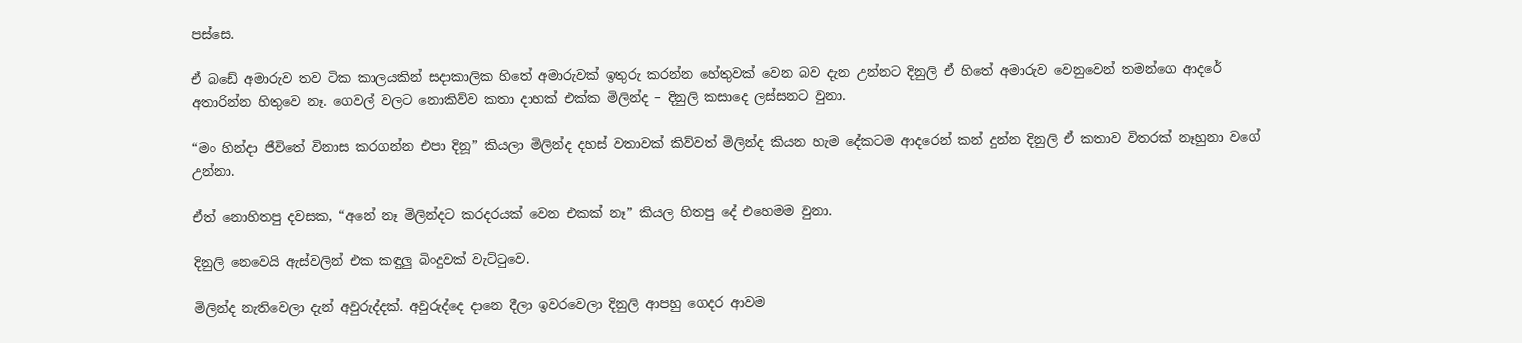පස්සෙ.

ඒ බඩේ අමාරුව තව ටික කාලයකින් සදාකාලික හිතේ අමාරුවක් ඉතුරු කරන්න හේතුවක් වෙන බව දැන උන්නට දිනුලි ඒ හිතේ අමාරුව වෙනුවෙන් තමන්ගෙ ආදරේ අතාරින්න හිතුවෙ නෑ. ගෙවල් වලට නොකිව්ව කතා දාහක් එක්ක මිලින්ද – දිනුලි කසාදෙ ලස්සනට වුනා.

“මං හින්දා ජීවිතේ විනාස කරගන්න එපා දිනූ” කියලා මිලින්ද දහස් වතාවක් කිව්වත් මිලින්ද කියන හැම දේකටම ආදරෙන් කන් දුන්න දිනුලි ඒ කතාව විතරක් නෑහුනා වගේ උන්නා.

ඒත් නොහිතපු දවසක, “අනේ නෑ මිලින්දට කරදරයක් වෙන එකක් නෑ” කියල හිතපු දේ එහෙමම වුනා.

දිනුලි නෙවෙයි ඇස්වලින් එක කඳුලු බිංදුවක් වැට්ටුවෙ.

මිලින්ද නැතිවෙලා දැන් අවුරුද්දක්. අවුරුද්දෙ දානෙ දීලා ඉවරවෙලා දිනුලි ආපහු ගෙදර ආවම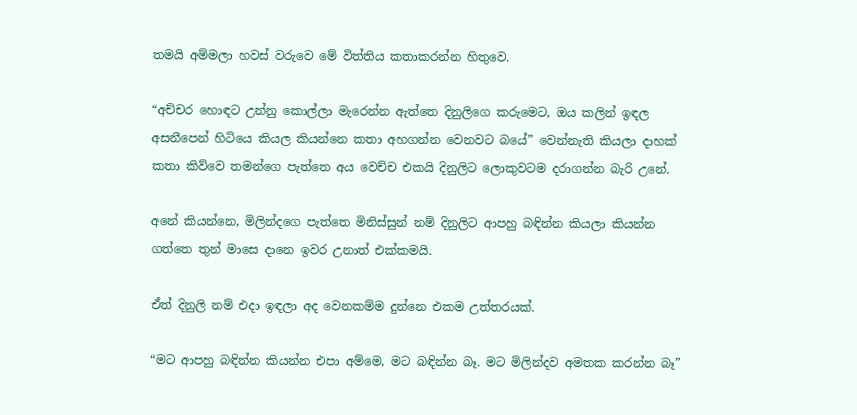තමයි අම්මලා හවස් වරුවෙ මේ විත්තිය කතාකරන්න හිතුවෙ.

“අච්චර හොඳට උන්නු කොල්ලා මැරෙන්න ඇත්තෙ දිනුලිගෙ කරුමෙට, ඔය කලින් ඉඳල අසනීපෙන් හිටියෙ කියල කියන්නෙ කතා අහගන්න වෙනවට බයේ” වෙන්නැති කියලා දාහක් කතා කිව්වෙ තමන්ගෙ පැත්තෙ අය වෙච්ච එකයි දිනුලිට ලොකුවටම දරාගන්න බැරි උනේ.

අනේ කියන්නෙ, මිලින්දගෙ පැත්තෙ මිනිස්සුන් නම් දිනුලිට ආපහු බඳින්න කියලා කියන්න ගත්තෙ තුන් මාසෙ දානෙ ඉවර උනාත් එක්කමයි.

ඒත් දිනුලි නම් එදා ඉඳලා අද වෙනකම්ම දුන්නෙ එකම උත්තරයක්.

“මට ආපහු බඳින්න කියන්න එපා අම්මෙ, මට බඳින්න බෑ. මට මිලින්දව අමතක කරන්න බෑ”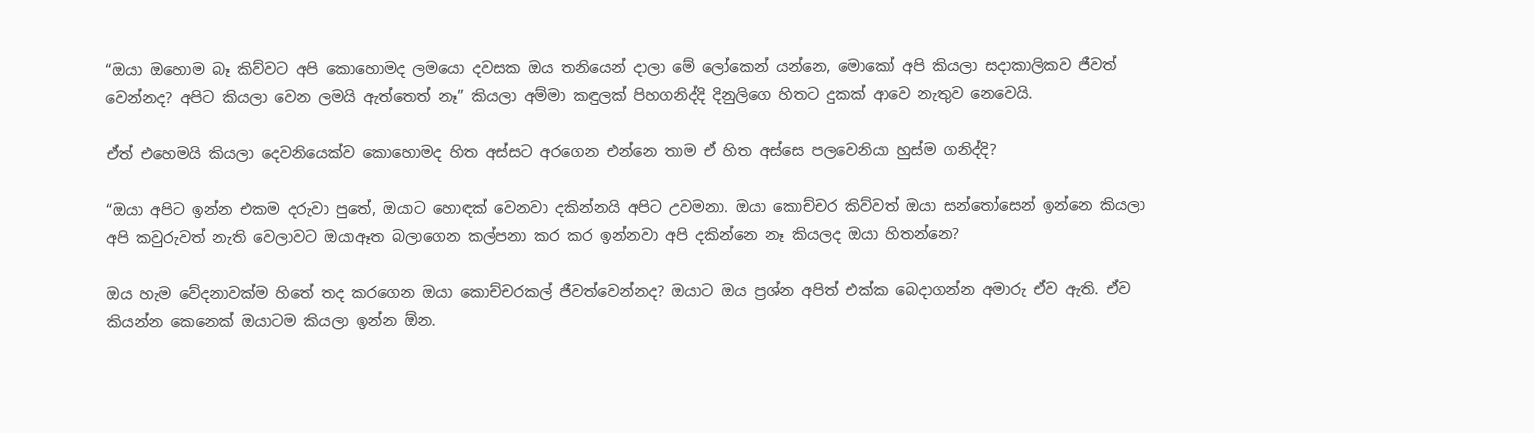“ඔයා ඔහොම බෑ කිව්වට අපි කොහොමද ලමයො දවසක ඔය තනියෙන් දාලා මේ ලෝකෙන් යන්නෙ, මොකෝ අපි කියලා සදාකාලිකව ජීවත් වෙන්නද? අපිට කියලා වෙන ලමයි ඇත්තෙත් නෑ” කියලා අම්මා කඳුලක් පිහගනිද්දි දිනුලිගෙ හිතට දුකක් ආවෙ නැතුව නෙවෙයි.

ඒත් එහෙමයි කියලා දෙවනියෙක්ව කොහොමද හිත අස්සට අරගෙන එන්නෙ තාම ඒ හිත අස්සෙ පලවෙනියා හුස්ම ගනිද්දි?

“ඔයා අපිට ඉන්න එකම දරුවා පුතේ, ඔයාට හොඳක් වෙනවා දකින්නයි අපිට උවමනා. ඔයා කොච්චර කිව්වත් ඔයා සන්තෝසෙන් ඉන්නෙ කියලා අපි කවුරුවත් නැති වෙලාවට ඔයාඈත බලාගෙන කල්පනා කර කර ඉන්නවා අපි දකින්නෙ නෑ කියලද ඔයා හිතන්නෙ?

ඔය හැම වේදනාවක්ම හිතේ තද කරගෙන ඔයා කොච්චරකල් ජීවත්වෙන්නද? ඔයාට ඔය ප්‍රශ්න අපිත් එක්ක බෙදාගන්න අමාරු ඒව ඇති. ඒව කියන්න කෙනෙක් ඔයාටම කියලා ඉන්න ඕන.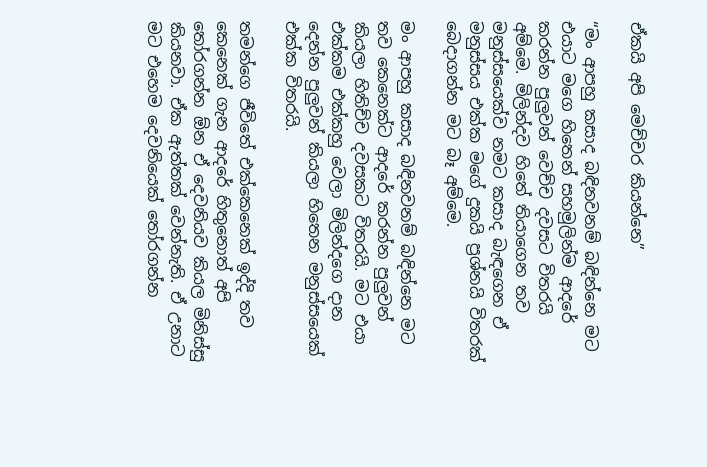ඒකයි අපි මෙච්චර කියන්නෙ”

“මං ආපහු කසාද බඳිනවනම් බඳින්නෙ මට එයාට මගෙ හිතෙන් සහමුලින්ම ආදරේ කරන්න පුලුවන් වෙච්ච දවසට විතරයි අම්මෙ. මිලින්දව හිතේ තියාගෙන තව මනුස්සයෙක්ව නමට කසාද බැඳගෙන ඒ මනුස්සය එක්ක මගේ දුකයි ප්‍රශ්නයි විතරක් බෙදාගන්න මට බෑ අම්මෙ.

මං ආපහු කසාද බඳිනවනම් බඳින්නෙ මට තව කෙනෙක්ට ආදරේ කරන්න පුලුවන් කියලා හිතිච්ච දවසකට විතරයි. මට එයා එක්කම එක්කහු වෙලා මිලින්දගෙ දාන දෙන්න පුලුවන් කියලා හිතෙන මනුස්සයෙක් එක්ක විතරයි.

තමන්ගෙ ජීවිතේ එක්කෙනෙක් ඉද්දි තව කෙනෙක් ගැන ආදරේ හිතුනොත් අපි තෝරගන්න ඕන ඒ දෙවනියව කියල මිනිස්සු කියනවා. ඒක ඇත්තක් වෙන්නැති. ඒ උනාට මට එහෙම දෙවනියෙක් තෝරගන්න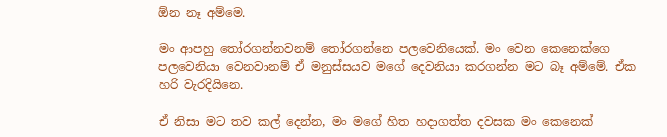ඕන නෑ අම්මෙ.

මං ආපහු තෝරගන්නවනම් තෝරගන්නෙ පලවෙනියෙක්. මං වෙන කෙනෙක්ගෙ පලවෙනියා වෙනවානම් ඒ මනුස්සයව මගේ දෙවනියා කරගන්න මට බෑ අම්මේ. ඒක හරි වැරදියිනෙ.

ඒ නිසා මට තව කල් දෙන්න, මං මගේ හිත හදාගත්ත දවසක මං කෙනෙක්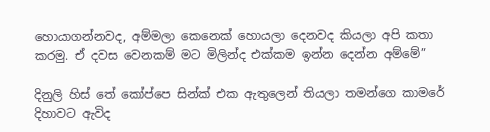හොයාගන්නවද, අම්මලා කෙනෙක් හොයලා දෙනවද කියලා අපි කතා කරමු. ඒ දවස වෙනකම් මට මිලින්ද එක්කම ඉන්න දෙන්න අම්මේ”

දිනුලි හිස් තේ කෝප්පෙ සින්ක් එක ඇතුලෙන් තියලා තමන්ගෙ කාමරේ දිහාවට ඇවිද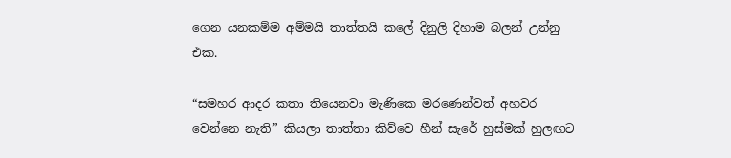ගෙන යනකම්ම අම්මයි තාත්තයි කලේ දිනුලි දිහාම බලන් උන්නු එක.

“සමහර ආදර කතා තියෙනවා මැණිකෙ මරණෙන්වත් අහවර වෙන්නෙ නැති” කියලා තාත්තා කිව්වෙ හීන් සැරේ හුස්මක් හුලඟට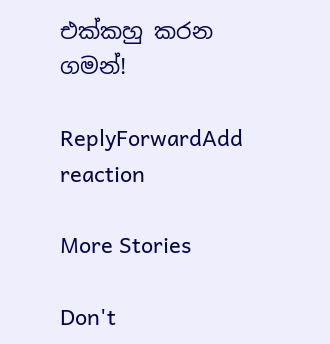එක්කහු කරන ගමන්!

ReplyForwardAdd reaction

More Stories

Don't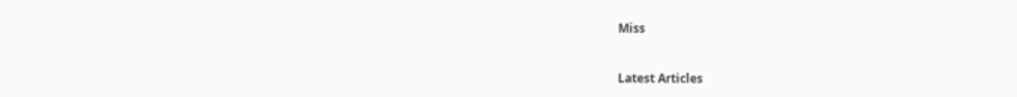Miss


Latest Articles